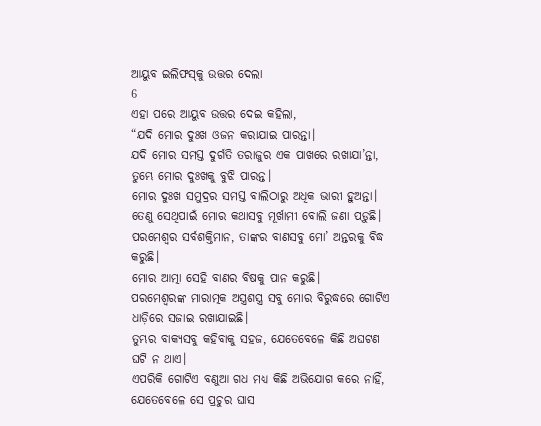ଆୟୁବ ଇଲିଫ‌‌‌ସ୍‌‌‌କୁ ଉତ୍ତର ଦେଲା
6
ଏହା ପରେ ଆୟୁବ ଉତ୍ତର ଦେଇ କହିଲା,
“ଯଦି ମୋର ଦୁଃଖ ଓଜନ କରାଯାଇ ପାରନ୍ତା।
ଯଦି ମୋର ସମସ୍ତ ଦୁର୍ଗତି ତରାଜୁର ଏକ ପାଖରେ ରଖାଯା’ନ୍ତା,
ତୁମ୍ଭେ ମୋର ଦୁଃଖକୁ ବୁଝି ପାରନ୍ତ।
ମୋର ଦୁଃଖ ସମୁଦ୍ରର ସମସ୍ତ ବାଲିଠାରୁ ଅଧିକ ଭାରୀ ହୁଅନ୍ତା।
ତେଣୁ ସେଥିପାଇଁ ମୋର କଥାସବୁ ମୂର୍ଖାମୀ ବୋଲି ଜଣା ପଡ଼ୁଛି।
ପରମେଶ୍ୱର ସର୍ବଶକ୍ତିମାନ, ତାଙ୍କର ବାଣସବୁ ମୋ’ ଅନ୍ତରକୁ ବିଦ୍ଧ କରୁଛି।
ମୋର ଆତ୍ମା ସେହି ବାଣର ବିଷକୁ ପାନ କରୁଛି।
ପରମେଶ୍ୱରଙ୍କ ମାରାତ୍ମକ ଅସ୍ତ୍ରଶସ୍ତ୍ର ସବୁ ମୋର ବିରୁଦ୍ଧରେ ଗୋଟିଏ ଧାଡ଼ିରେ ସଜାଇ ରଖାଯାଇଛି।
ତୁମ୍ଭର ବାକ୍ୟସବୁ କହିବାକୁ ସହଜ, ଯେତେବେଳେ କିଛି ଅଘଟଣ ଘଟି ନ ଥାଏ।
ଏପରିକି ଗୋଟିଏ ବଣୁଆ ଗଧ ମଧ୍ୟ କିଛି ଅଭିଯୋଗ କରେ ନାହିଁ, ଯେତେବେଳେ ସେ ପ୍ରଚୁର ଘାସ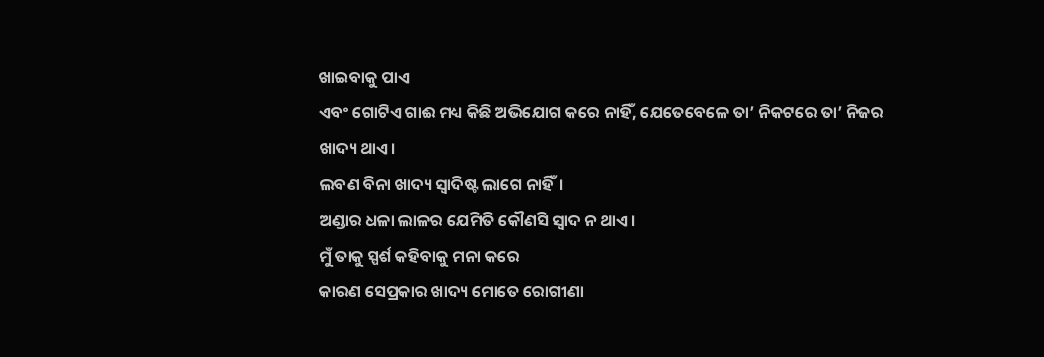ଖାଇବାକୁ ପାଏ
ଏବଂ ଗୋଟିଏ ଗାଈ ମଧ୍ୟ କିଛି ଅଭିଯୋଗ କରେ ନାହିଁ, ଯେତେବେଳେ ତା’ ନିକଟରେ ତା’ ନିଜର ଖାଦ୍ୟ ଥାଏ।
ଲବଣ ବିନା ଖାଦ୍ୟ ସ୍ୱାଦିଷ୍ଟ ଲାଗେ ନାହିଁ।
ଅଣ୍ଡାର ଧଳା ଲାଳର ଯେମିତି କୌଣସି ସ୍ୱାଦ ନ ଥାଏ।
ମୁଁ ତାକୁ ସ୍ପର୍ଶ କହିବାକୁ ମନା କରେ
କାରଣ ସେପ୍ରକାର ଖାଦ୍ୟ ମୋତେ ରୋଗୀଣା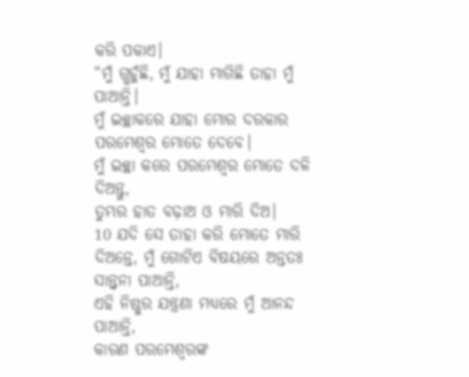କରି ପକାଏ।
“ମୁଁ ଗ୍ଭହୁଁଛି, ମୁଁ ଯାହା ମାଗିଛି ତାହା ମୁଁ ପାଆନ୍ତି।
ମୁଁ ଇଚ୍ଛାକରେ ଯାହା ମୋର ଦରକାର ପରମେଶ୍ୱର ମୋତେ ଦେବେ।
ମୁଁ ଇଚ୍ଛା କରେ ପରମେଶ୍ୱର ମୋତେ ଦଳି ଦିଅନ୍ତୁ,
ତୁମ୍ଭର ହାତ ବଢ଼ାଅ ଓ ମାରି ଦିଅ।
10 ଯଦି ସେ ତାହା କରି ମୋତେ ମାରି ଦିଅନ୍ତେ, ମୁଁ ଗୋଟିଏ ବିଷୟରେ ଅନ୍ତତଃ ସାନ୍ତ୍ୱନା ପାଆନ୍ତି,
ଏହି ନିଷ୍ଠୁର ଯନ୍ତ୍ରଣା ମଧ୍ୟରେ ମୁଁ ଆନନ୍ଦ ପାଆନ୍ତି,
କାରଣ ପରମେଶ୍ୱରଙ୍କ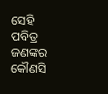ସେହି ପବିତ୍ର ଜଣଙ୍କର କୌଣସି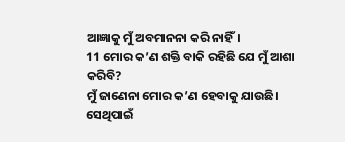ଆଜ୍ଞାକୁ ମୁଁ ଅବମାନନା କରି ନାହିଁ।
11 ମୋର କ’ଣ ଶକ୍ତି ବାକି ରହିଛି ଯେ ମୁଁ ଆଶା କରିବି?
ମୁଁ ଜାଣେନା ମୋର କ’ଣ ହେବାକୁ ଯାଉଛି।
ସେଥିପାଇଁ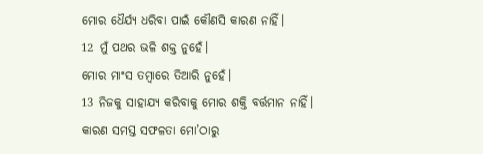ମୋର ଧୈର୍ଯ୍ୟ ଧରିବା ପାଇଁ କୌଣସି କାରଣ ନାହିଁ।
12 ମୁଁ ପଥର ଭଳି ଶକ୍ତ ନୁହେଁ।
ମୋର ମାଂସ ତମ୍ବାରେ ତିଆରି ନୁହେଁ।
13 ନିଜକୁ ସାହାଯ୍ୟ କରିବାକୁ ମୋର ଶକ୍ତି ବର୍ତ୍ତମାନ ନାହିଁ।
କାରଣ ସମସ୍ତ ସଫଳତା ମୋ’ଠାରୁ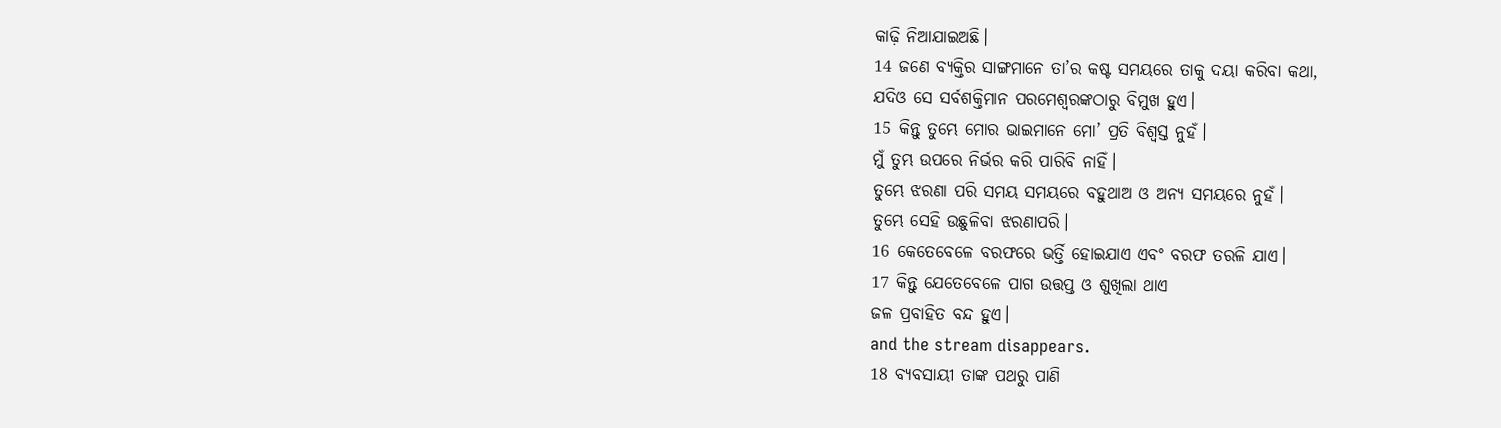କାଢ଼ି ନିଆଯାଇଅଛି।
14 ଜଣେ ବ୍ୟକ୍ତିର ସାଙ୍ଗମାନେ ତା’ର କଷ୍ଟ ସମୟରେ ତାକୁ ଦୟା କରିବା କଥା,
ଯଦିଓ ସେ ସର୍ବଶକ୍ତିମାନ ପରମେଶ୍ୱରଙ୍କଠାରୁ ବିମୁଖ ହୁଏ।
15 କିନ୍ତୁ ତୁମ୍ଭେ ମୋର ଭାଇମାନେ ମୋ’ ପ୍ରତି ବିଶ୍ୱସ୍ତ ନୁହଁ।
ମୁଁ ତୁମ୍ଭ ଉପରେ ନିର୍ଭର କରି ପାରିବି ନାହିଁ।
ତୁମ୍ଭେ ଝରଣା ପରି ସମୟ ସମୟରେ ବହୁଥାଅ ଓ ଅନ୍ୟ ସମୟରେ ନୁହଁ।
ତୁମ୍ଭେ ସେହି ଉଛୁଳିବା ଝରଣାପରି।
16 କେତେବେଳେ ବରଫରେ ଭର୍ତ୍ତି ହୋଇଯାଏ ଏବଂ ବରଫ ତରଳି ଯାଏ।
17 କିନ୍ତୁ ଯେତେବେଳେ ପାଗ ଉତ୍ତପ୍ତ ଓ ଶୁଖିଲା ଥାଏ
ଜଳ ପ୍ରବାହିତ ବନ୍ଦ ହୁଏ।
and the stream disappears.
18 ବ୍ୟବସାୟୀ ତାଙ୍କ ପଥରୁ ପାଣି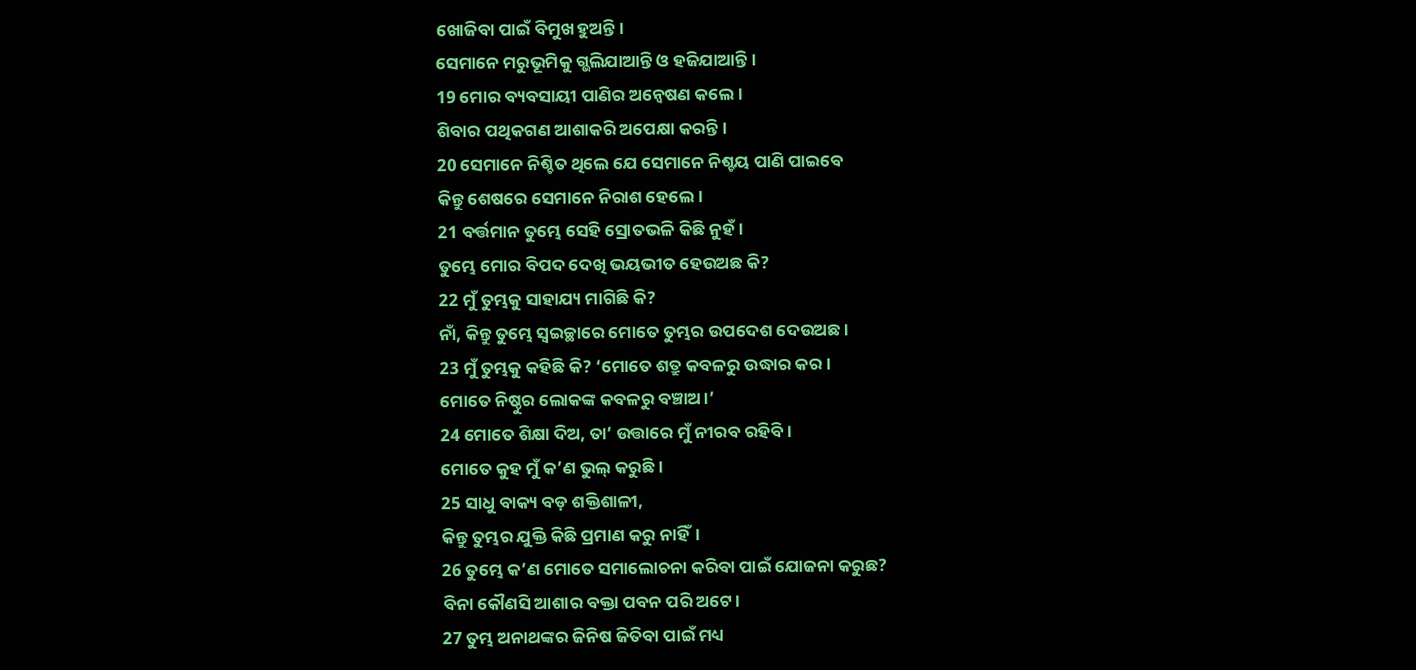ଖୋଜିବା ପାଇଁ ବିମୁଖ ହୁଅନ୍ତି।
ସେମାନେ ମରୁଭୂମିକୁ ଗ୍ଭଲିଯାଆନ୍ତି ଓ ହଜିଯାଆନ୍ତି।
19 ମୋର ବ୍ୟବସାୟୀ ପାଣିର ଅନ୍ୱେଷଣ କଲେ।
ଶିବାର ପଥିକଗଣ ଆଶାକରି ଅପେକ୍ଷା କରନ୍ତି।
20 ସେମାନେ ନିଶ୍ଚିତ ଥିଲେ ଯେ ସେମାନେ ନିଶ୍ଚୟ ପାଣି ପାଇବେ
କିନ୍ତୁ ଶେଷରେ ସେମାନେ ନିରାଶ ହେଲେ।
21 ବର୍ତ୍ତମାନ ତୁମ୍ଭେ ସେହି ସ୍ରୋତଭଳି କିଛି ନୁହଁ।
ତୁମ୍ଭେ ମୋର ବିପଦ ଦେଖି ଭୟଭୀତ ହେଉଅଛ କି?
22 ମୁଁ ତୁମ୍ଭକୁ ସାହାଯ୍ୟ ମାଗିଛି କି?
ନାଁ, କିନ୍ତୁ ତୁମ୍ଭେ ସ୍ୱଇଚ୍ଛାରେ ମୋତେ ତୁମ୍ଭର ଉପଦେଶ ଦେଉଅଛ।
23 ମୁଁ ତୁମ୍ଭକୁ କହିଛି କି? ‘ମୋତେ ଶତ୍ରୁ କବଳରୁ ଉଦ୍ଧାର କର।
ମୋତେ ନିଷ୍ଠୁର ଲୋକଙ୍କ କବଳରୁ ବଞ୍ଚାଅ।’
24 ମୋତେ ଶିକ୍ଷା ଦିଅ, ତା’ ଉତ୍ତାରେ ମୁଁ ନୀରବ ରହିବି।
ମୋତେ କୁହ ମୁଁ କ’ଣ ଭୁଲ୍ କରୁଛି।
25 ସାଧୁ ବାକ୍ୟ ବଡ଼ ଶକ୍ତିଶାଳୀ,
କିନ୍ତୁ ତୁମ୍ଭର ଯୁକ୍ତି କିଛି ପ୍ରମାଣ କରୁ ନାହିଁ।
26 ତୁମ୍ଭେ କ’ଣ ମୋତେ ସମାଲୋଚନା କରିବା ପାଇଁ ଯୋଜନା କରୁଛ?
ବିନା କୌଣସି ଆଶାର ବକ୍ତା ପବନ ପରି ଅଟେ।
27 ତୁମ୍ଭ ଅନାଥଙ୍କର ଜିନିଷ ଜିତିବା ପାଇଁ ମଧ୍ୟ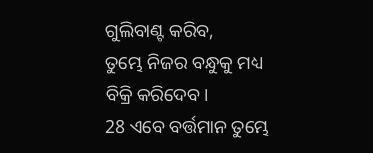ଗୁଲିବାଣ୍ଟ କରିବ,
ତୁମ୍ଭେ ନିଜର ବନ୍ଧୁକୁ ମଧ୍ୟ ବିକ୍ରି କରିଦେବ।
28 ଏବେ ବର୍ତ୍ତମାନ ତୁମ୍ଭେ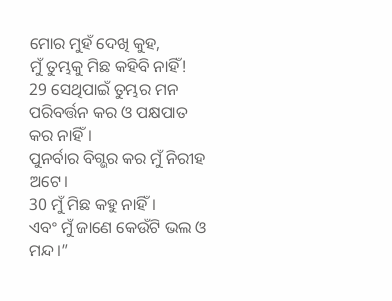ମୋର ମୁହଁ ଦେଖି କୁହ,
ମୁଁ ତୁମ୍ଭକୁ ମିଛ କହିବି ନାହିଁ!
29 ସେଥିପାଇଁ ତୁମ୍ଭର ମନ ପରିବର୍ତ୍ତନ କର ଓ ପକ୍ଷପାତ କର ନାହିଁ।
ପୁନର୍ବାର ବିଗ୍ଭର କର ମୁଁ ନିରୀହ ଅଟେ।
30 ମୁଁ ମିଛ କହୁ ନାହିଁ।
ଏବଂ ମୁଁ ଜାଣେ କେଉଁଟି ଭଲ ଓ ମନ୍ଦ।”